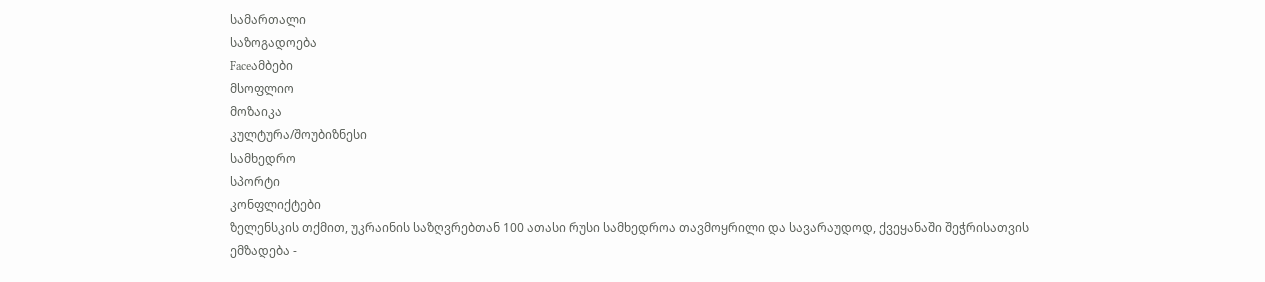სამართალი
საზოგადოება
Faceამბები
მსოფლიო
მოზაიკა
კულტურა/შოუბიზნესი
სამხედრო
სპორტი
კონფლიქტები
ზელენსკის თქმით, უკრაინის საზღვრებთან 100 ათასი რუსი სამხედროა თავმოყრილი და სავარაუდოდ, ქვეყანაში შეჭრისათვის ემზადება -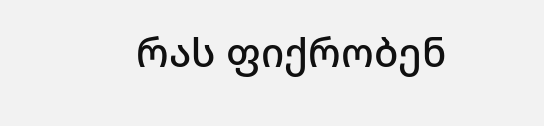რას ფიქრობენ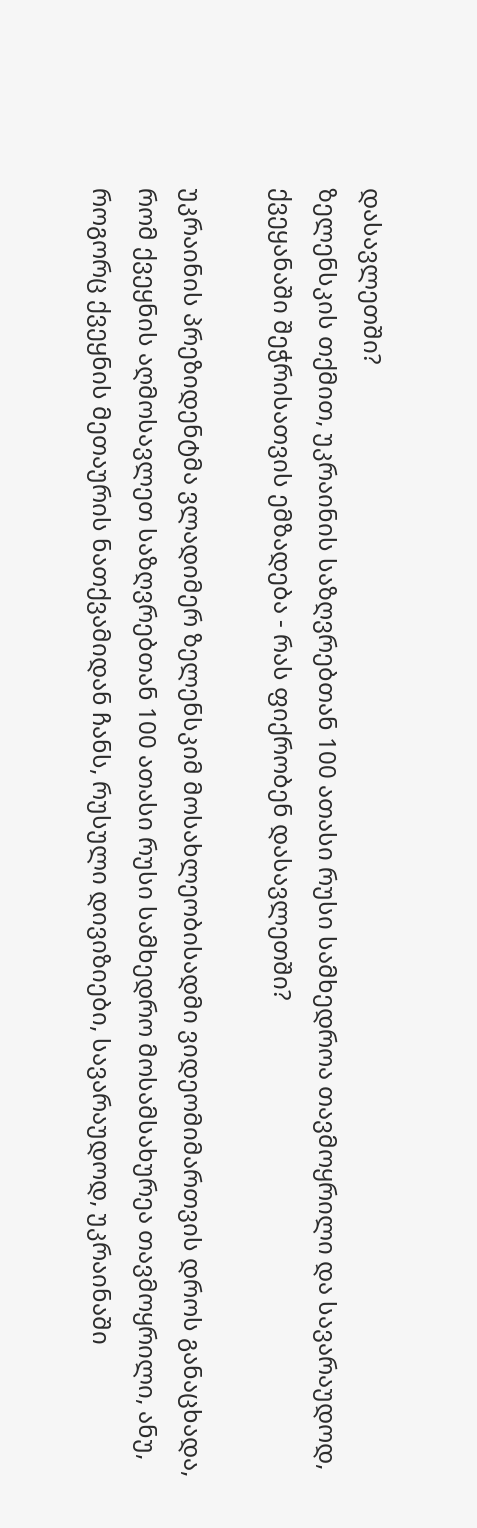დასავლეთში?
ზელენსკის თქმით, უკრაინის საზღვრებთან 100 ათასი რუსი სამხედროა თავმოყრილი და სავარაუდოდ, ქვეყანაში შეჭრისათვის ემზადება - რას ფიქრობენ დასავლეთში?

უკრაინის პრეზიდენტმა ვლადიმერ ზელენსკიმ მოსახლეობისადმი ვიდეომიმართვის დროს განაცხადა, რომ ქვეყნის აღმოსავლეთ საზღვრებთან 100 ათასი რუსი სამხედრო მოსამსახურეა თავმოყრილი, ანუ, როგორც ქვეყნის მეთაურის ნათქვამიდან ჩანს, რუსული დივიზიები, სავარაუდოდ, უკრაინაში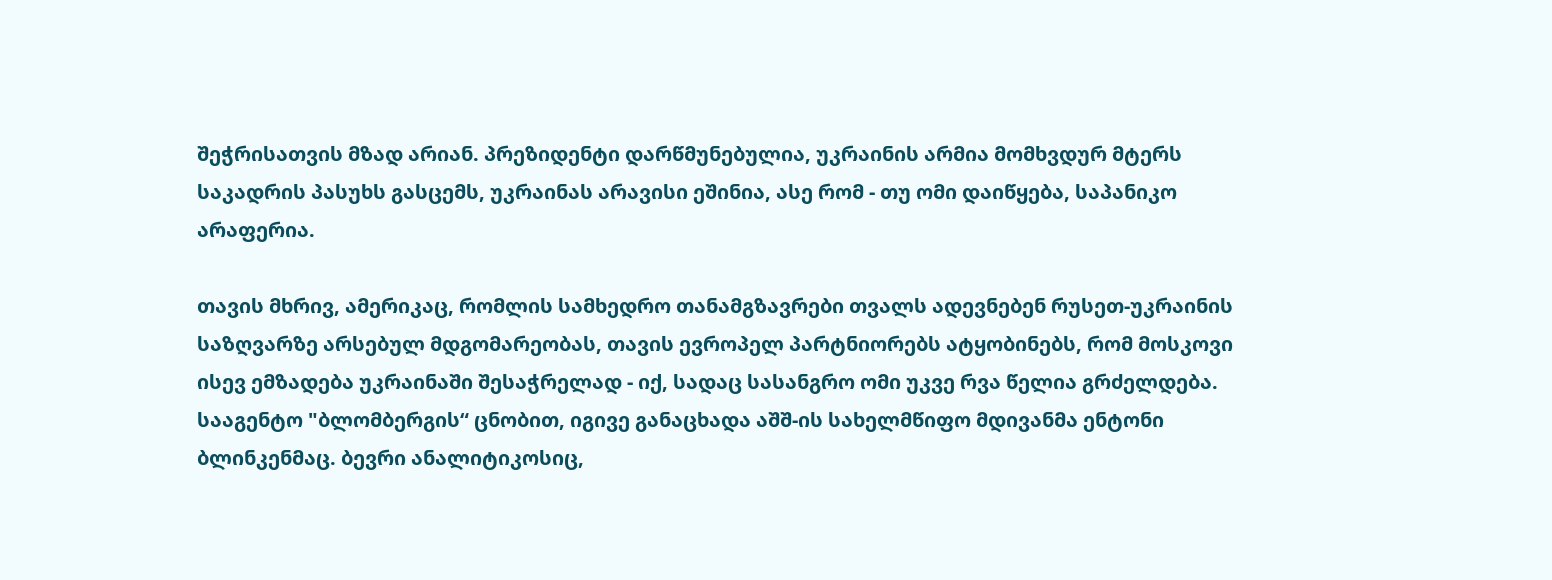შეჭრისათვის მზად არიან. პრეზიდენტი დარწმუნებულია, უკრაინის არმია მომხვდურ მტერს საკადრის პასუხს გასცემს, უკრაინას არავისი ეშინია, ასე რომ - თუ ომი დაიწყება, საპანიკო არაფერია.

თავის მხრივ, ამერიკაც, რომლის სამხედრო თანამგზავრები თვალს ადევნებენ რუსეთ-უკრაინის საზღვარზე არსებულ მდგომარეობას, თავის ევროპელ პარტნიორებს ატყობინებს, რომ მოსკოვი ისევ ემზადება უკრაინაში შესაჭრელად - იქ, სადაც სასანგრო ომი უკვე რვა წელია გრძელდება. სააგენტო "ბლომბერგის“ ცნობით, იგივე განაცხადა აშშ-ის სახელმწიფო მდივანმა ენტონი ბლინკენმაც. ბევრი ანალიტიკოსიც,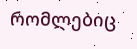რომლებიც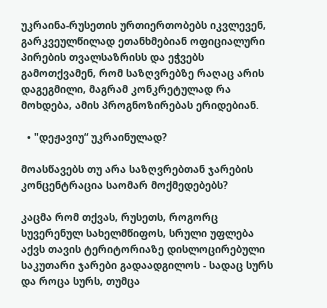უკრაინა-რუსეთის ურთიერთობებს იკვლევენ, გარკვეულწილად ეთანხმებიან ოფიციალური პირების თვალსაზრისს და ეჭვებს გამოთქვამენ, რომ საზღვრებზე რაღაც არის დაგეგმილი, მაგრამ კონკრეტულად რა მოხდება, ამის პროგნოზირებას ერიდებიან.

  • "დეჟავიუ“ უკრაინულად?

მოასწავებს თუ არა საზღვრებთან ჯარების კონცენტრაცია საომარ მოქმედებებს?

კაცმა რომ თქვას, რუსეთს, როგორც სუვერენულ სახელმწიფოს, სრული უფლება აქვს თავის ტერიტორიაზე დისლოცირებული საკუთარი ჯარები გადაადგილოს - სადაც სურს და როცა სურს, თუმცა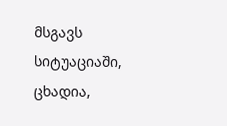მსგავს სიტუაციაში, ცხადია,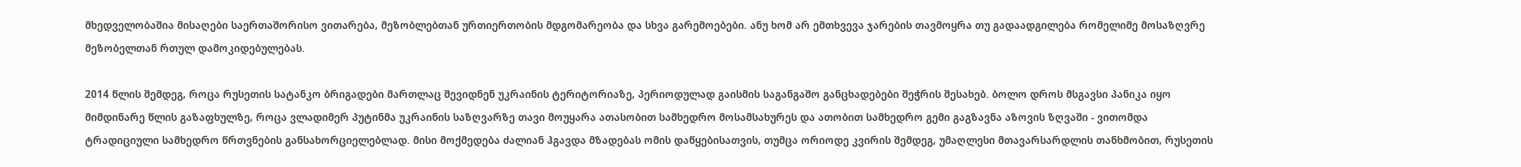მხედველობაშია მისაღები საერთაშორისო ვითარება, მეზობლებთან ურთიერთობის მდგომარეობა და სხვა გარემოებები. ანუ ხომ არ ემთხვევა ჯარების თავმოყრა თუ გადაადგილება რომელიმე მოსაზღვრე მეზობელთან რთულ დამოკიდებულებას.

2014 წლის შემდეგ, როცა რუსეთის სატანკო ბრიგადები მართლაც შევიდნენ უკრაინის ტერიტორიაზე, პერიოდულად გაისმის საგანგაშო განცხადებები შეჭრის შესახებ. ბოლო დროს მსგავსი პანიკა იყო მიმდინარე წლის გაზაფხულზე, როცა ვლადიმერ პუტინმა უკრაინის საზღვარზე თავი მოუყარა ათასობით სამხედრო მოსამსახურეს და ათობით სამხედრო გემი გაგზავნა აზოვის ზღვაში - ვითომდა ტრადიციული სამხედრო წრთვნების განსახორციელებლად. მისი მოქმედება ძალიან ჰგავდა მზადებას ომის დაწყებისათვის, თუმცა ორიოდე კვირის შემდეგ, უმაღლესი მთავარსარდლის თანხმობით, რუსეთის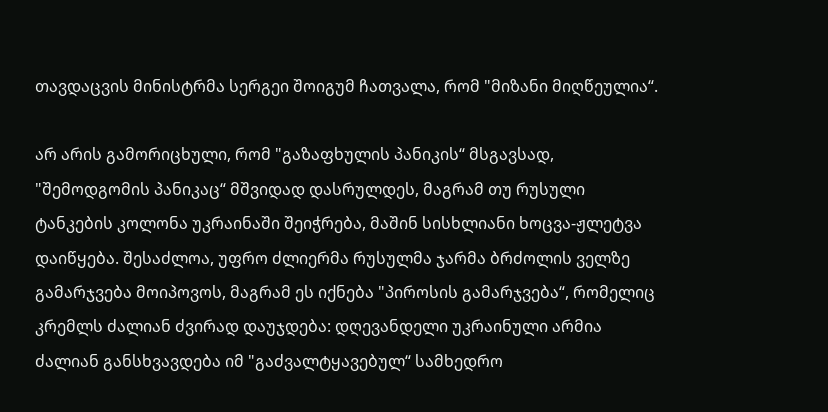თავდაცვის მინისტრმა სერგეი შოიგუმ ჩათვალა, რომ "მიზანი მიღწეულია“.

არ არის გამორიცხული, რომ "გაზაფხულის პანიკის“ მსგავსად, "შემოდგომის პანიკაც“ მშვიდად დასრულდეს, მაგრამ თუ რუსული ტანკების კოლონა უკრაინაში შეიჭრება, მაშინ სისხლიანი ხოცვა-ჟლეტვა დაიწყება. შესაძლოა, უფრო ძლიერმა რუსულმა ჯარმა ბრძოლის ველზე გამარჯვება მოიპოვოს, მაგრამ ეს იქნება "პიროსის გამარჯვება“, რომელიც კრემლს ძალიან ძვირად დაუჯდება: დღევანდელი უკრაინული არმია ძალიან განსხვავდება იმ "გაძვალტყავებულ“ სამხედრო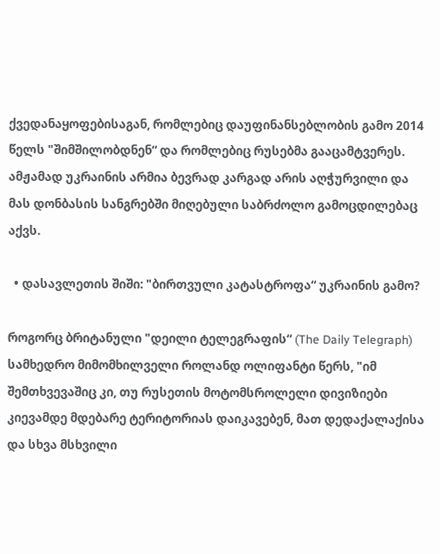ქვედანაყოფებისაგან, რომლებიც დაუფინანსებლობის გამო 2014 წელს "შიმშილობდნენ“ და რომლებიც რუსებმა გააცამტვერეს. ამჟამად უკრაინის არმია ბევრად კარგად არის აღჭურვილი და მას დონბასის სანგრებში მიღებული საბრძოლო გამოცდილებაც აქვს.

  • დასავლეთის შიში: "ბირთვული კატასტროფა“ უკრაინის გამო?

როგორც ბრიტანული "დეილი ტელეგრაფის“ (The Daily Telegraph) სამხედრო მიმომხილველი როლანდ ოლიფანტი წერს, "იმ შემთხვევაშიც კი, თუ რუსეთის მოტომსროლელი დივიზიები კიევამდე მდებარე ტერიტორიას დაიკავებენ, მათ დედაქალაქისა და სხვა მსხვილი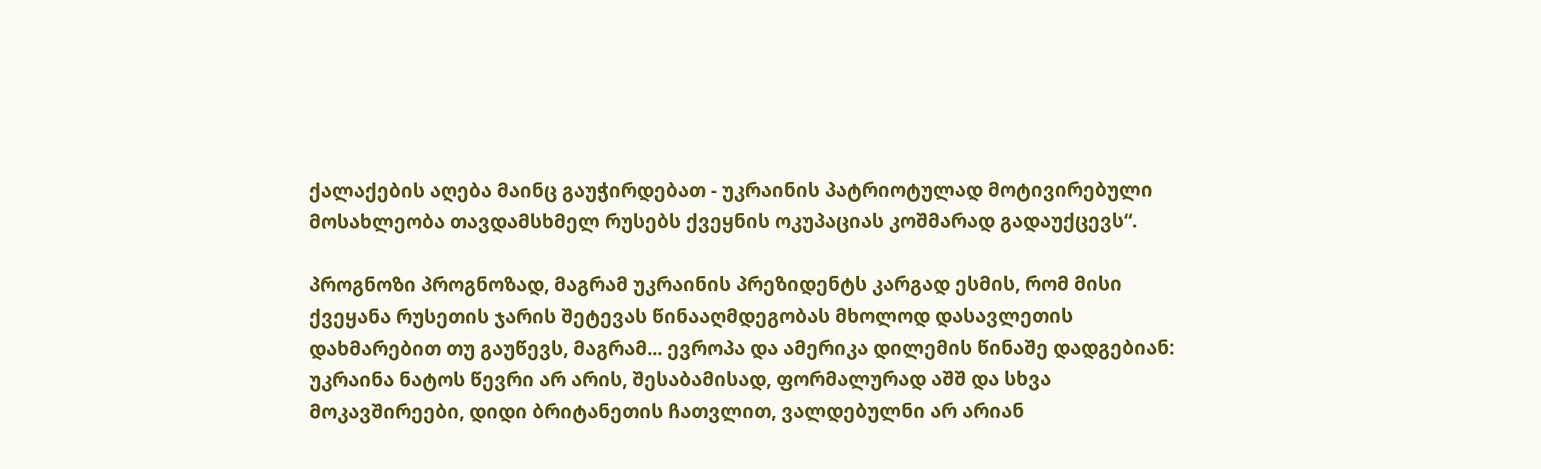ქალაქების აღება მაინც გაუჭირდებათ - უკრაინის პატრიოტულად მოტივირებული მოსახლეობა თავდამსხმელ რუსებს ქვეყნის ოკუპაციას კოშმარად გადაუქცევს“.

პროგნოზი პროგნოზად, მაგრამ უკრაინის პრეზიდენტს კარგად ესმის, რომ მისი ქვეყანა რუსეთის ჯარის შეტევას წინააღმდეგობას მხოლოდ დასავლეთის დახმარებით თუ გაუწევს, მაგრამ... ევროპა და ამერიკა დილემის წინაშე დადგებიან: უკრაინა ნატოს წევრი არ არის, შესაბამისად, ფორმალურად აშშ და სხვა მოკავშირეები, დიდი ბრიტანეთის ჩათვლით, ვალდებულნი არ არიან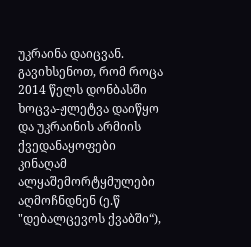უკრაინა დაიცვან. გავიხსენოთ, რომ როცა 2014 წელს დონბასში ხოცვა-ჟლეტვა დაიწყო და უკრაინის არმიის ქვედანაყოფები კინაღამ ალყაშემორტყმულები აღმოჩნდნენ (ე.წ "დებალცევოს ქვაბში“),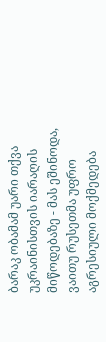ბარაკ ობამამ უარი თქვა უკრაინისთვის იარაღის მიწოდებაზე - მას ეშინოდა, ვაითუ რუსეთმა უფრო აგრესიული მოქმედება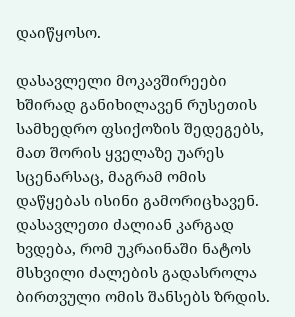დაიწყოსო.

დასავლელი მოკავშირეები ხშირად განიხილავენ რუსეთის სამხედრო ფსიქოზის შედეგებს, მათ შორის ყველაზე უარეს სცენარსაც, მაგრამ ომის დაწყებას ისინი გამორიცხავენ. დასავლეთი ძალიან კარგად ხვდება, რომ უკრაინაში ნატოს მსხვილი ძალების გადასროლა ბირთვული ომის შანსებს ზრდის.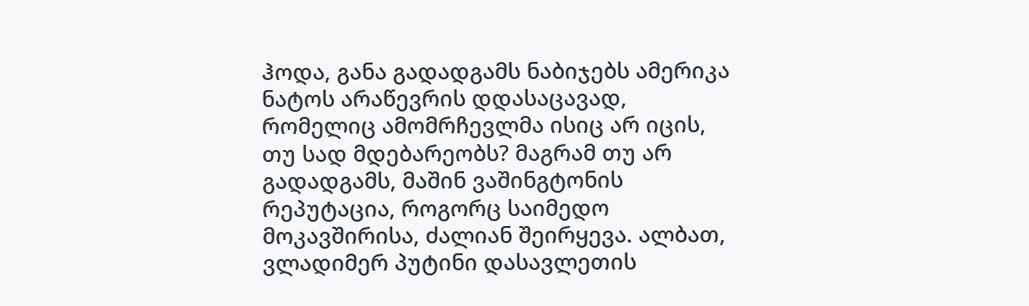ჰოდა, განა გადადგამს ნაბიჯებს ამერიკა ნატოს არაწევრის დდასაცავად, რომელიც ამომრჩევლმა ისიც არ იცის, თუ სად მდებარეობს? მაგრამ თუ არ გადადგამს, მაშინ ვაშინგტონის რეპუტაცია, როგორც საიმედო მოკავშირისა, ძალიან შეირყევა. ალბათ, ვლადიმერ პუტინი დასავლეთის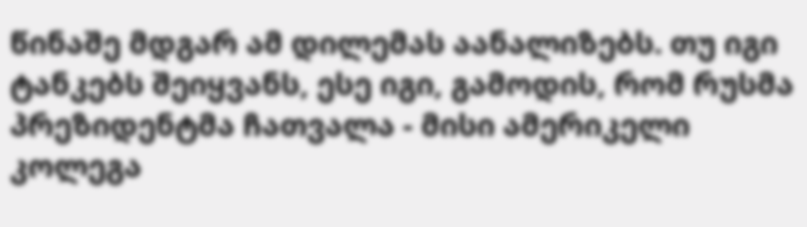წინაშე მდგარ ამ დილემას აანალიზებს. თუ იგი ტანკებს შეიყვანს, ესე იგი, გამოდის, რომ რუსმა პრეზიდენტმა ჩათვალა - მისი ამერიკელი კოლეგა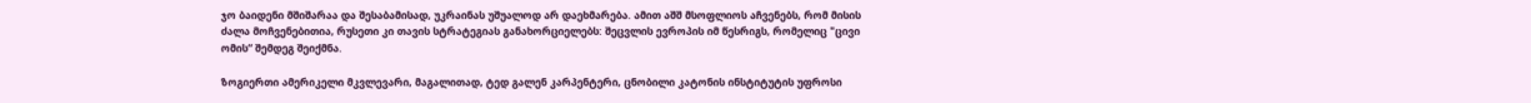ჯო ბაიდენი მშიშარაა და შესაბამისად, უკრაინას უშუალოდ არ დაეხმარება. ამით აშშ მსოფლიოს აჩვენებს, რომ მისის ძალა მოჩვენებითია, რუსეთი კი თავის სტრატეგიას განახორციელებს: შეცვლის ევროპის იმ წესრიგს, რომელიც "ცივი ომის“ შემდეგ შეიქმნა.

ზოგიერთი ამერიკელი მკვლევარი, მაგალითად, ტედ გალენ კარპენტერი, ცნობილი კატონის ინსტიტუტის უფროსი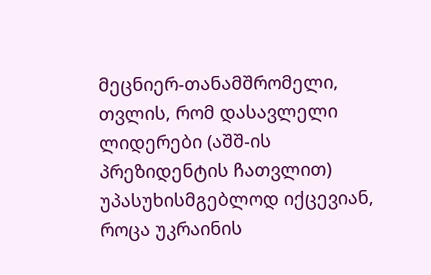მეცნიერ-თანამშრომელი, თვლის, რომ დასავლელი ლიდერები (აშშ-ის პრეზიდენტის ჩათვლით) უპასუხისმგებლოდ იქცევიან, როცა უკრაინის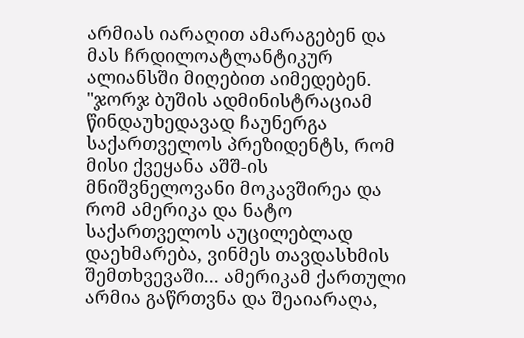არმიას იარაღით ამარაგებენ და მას ჩრდილოატლანტიკურ ალიანსში მიღებით აიმედებენ. "ჯორჯ ბუშის ადმინისტრაციამ წინდაუხედავად ჩაუნერგა საქართველოს პრეზიდენტს, რომ მისი ქვეყანა აშშ-ის მნიშვნელოვანი მოკავშირეა და რომ ამერიკა და ნატო საქართველოს აუცილებლად დაეხმარება, ვინმეს თავდასხმის შემთხვევაში... ამერიკამ ქართული არმია გაწრთვნა და შეაიარაღა,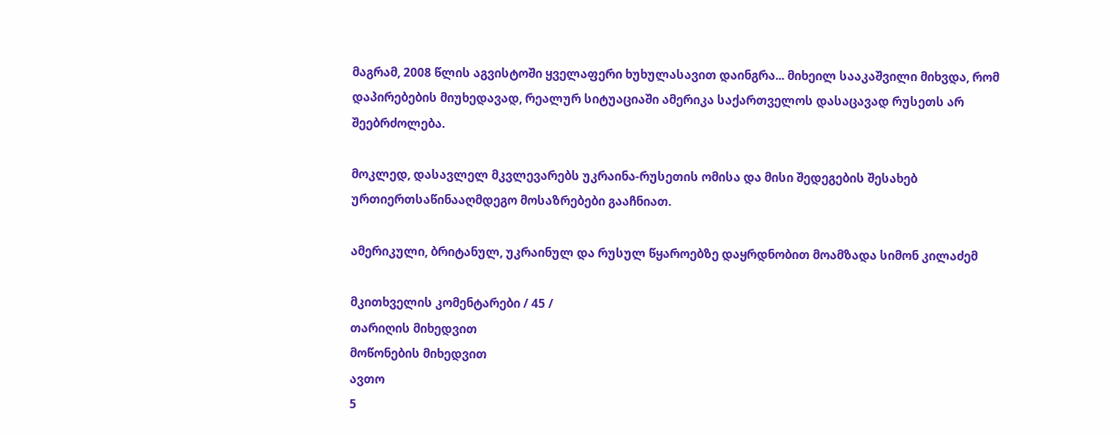მაგრამ, 2008 წლის აგვისტოში ყველაფერი ხუხულასავით დაინგრა... მიხეილ სააკაშვილი მიხვდა, რომ დაპირებების მიუხედავად, რეალურ სიტუაციაში ამერიკა საქართველოს დასაცავად რუსეთს არ შეებრძოლება.

მოკლედ, დასავლელ მკვლევარებს უკრაინა-რუსეთის ომისა და მისი შედეგების შესახებ ურთიერთსაწინააღმდეგო მოსაზრებები გააჩნიათ.

ამერიკული, ბრიტანულ, უკრაინულ და რუსულ წყაროებზე დაყრდნობით მოამზადა სიმონ კილაძემ

მკითხველის კომენტარები / 45 /
თარიღის მიხედვით
მოწონების მიხედვით
ავთო
5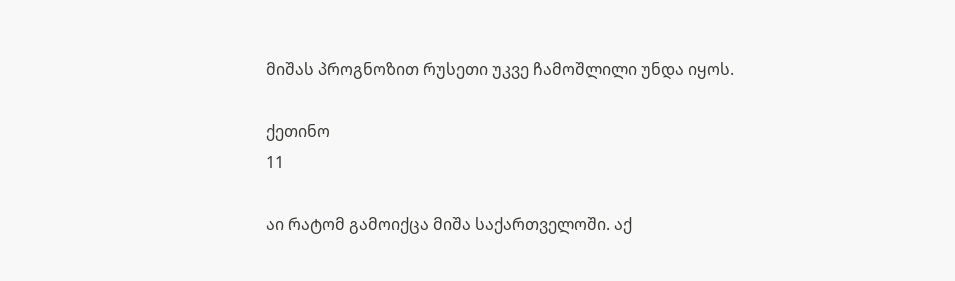მიშას პროგნოზით რუსეთი უკვე ჩამოშლილი უნდა იყოს.

ქეთინო
11

აი რატომ გამოიქცა მიშა საქართველოში. აქ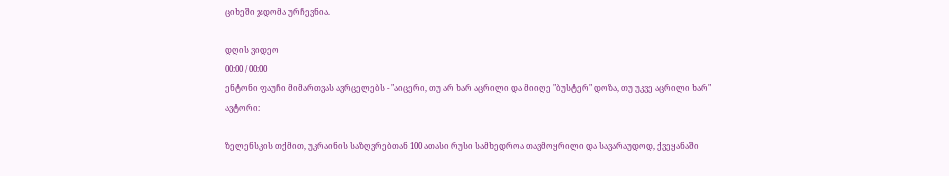ციხეში ჯდომა ურჩევნია.

დღის ვიდეო
00:00 / 00:00
ენტონი ფაუჩი მიმართვას ავრცელებს - "აიცერი, თუ არ ხარ აცრილი და მიიღე "ბუსტერ" დოზა, თუ უკვე აცრილი ხარ"
ავტორი:

ზელენსკის თქმით, უკრაინის საზღვრებთან 100 ათასი რუსი სამხედროა თავმოყრილი და სავარაუდოდ, ქვეყანაში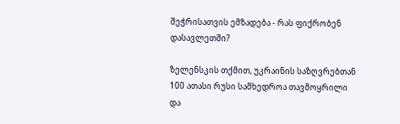შეჭრისათვის ემზადება - რას ფიქრობენ დასავლეთში?

ზელენსკის თქმით, უკრაინის საზღვრებთან 100 ათასი რუსი სამხედროა თავმოყრილი და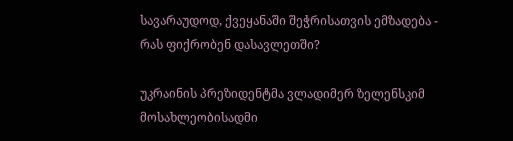სავარაუდოდ, ქვეყანაში შეჭრისათვის ემზადება - რას ფიქრობენ დასავლეთში?

უკრაინის პრეზიდენტმა ვლადიმერ ზელენსკიმ მოსახლეობისადმი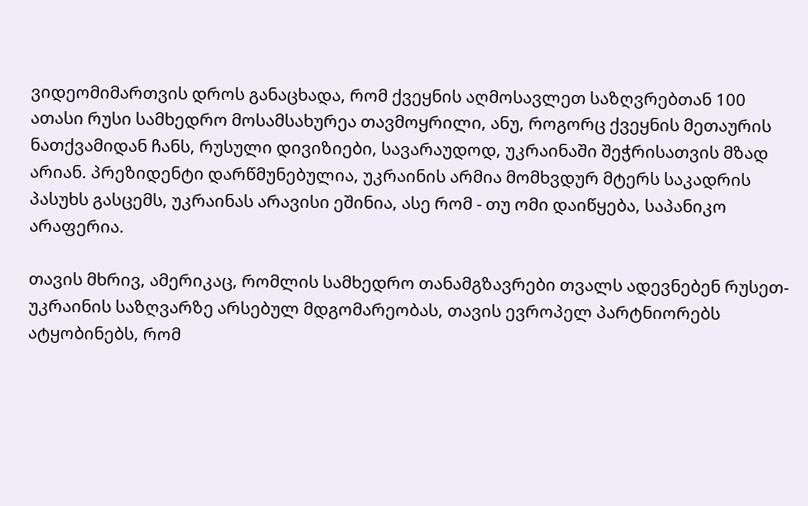ვიდეომიმართვის დროს განაცხადა, რომ ქვეყნის აღმოსავლეთ საზღვრებთან 100 ათასი რუსი სამხედრო მოსამსახურეა თავმოყრილი, ანუ, როგორც ქვეყნის მეთაურის ნათქვამიდან ჩანს, რუსული დივიზიები, სავარაუდოდ, უკრაინაში შეჭრისათვის მზად არიან. პრეზიდენტი დარწმუნებულია, უკრაინის არმია მომხვდურ მტერს საკადრის პასუხს გასცემს, უკრაინას არავისი ეშინია, ასე რომ - თუ ომი დაიწყება, საპანიკო არაფერია.

თავის მხრივ, ამერიკაც, რომლის სამხედრო თანამგზავრები თვალს ადევნებენ რუსეთ-უკრაინის საზღვარზე არსებულ მდგომარეობას, თავის ევროპელ პარტნიორებს ატყობინებს, რომ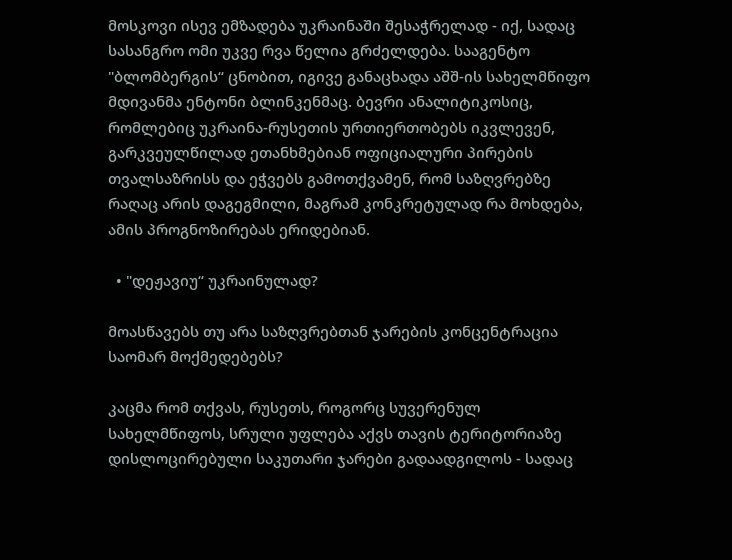მოსკოვი ისევ ემზადება უკრაინაში შესაჭრელად - იქ, სადაც სასანგრო ომი უკვე რვა წელია გრძელდება. სააგენტო "ბლომბერგის“ ცნობით, იგივე განაცხადა აშშ-ის სახელმწიფო მდივანმა ენტონი ბლინკენმაც. ბევრი ანალიტიკოსიც, რომლებიც უკრაინა-რუსეთის ურთიერთობებს იკვლევენ, გარკვეულწილად ეთანხმებიან ოფიციალური პირების თვალსაზრისს და ეჭვებს გამოთქვამენ, რომ საზღვრებზე რაღაც არის დაგეგმილი, მაგრამ კონკრეტულად რა მოხდება, ამის პროგნოზირებას ერიდებიან.

  • "დეჟავიუ“ უკრაინულად?

მოასწავებს თუ არა საზღვრებთან ჯარების კონცენტრაცია საომარ მოქმედებებს?

კაცმა რომ თქვას, რუსეთს, როგორც სუვერენულ სახელმწიფოს, სრული უფლება აქვს თავის ტერიტორიაზე დისლოცირებული საკუთარი ჯარები გადაადგილოს - სადაც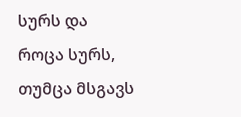სურს და როცა სურს, თუმცა მსგავს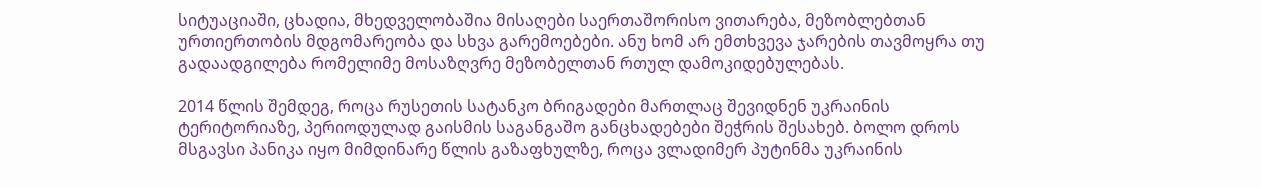სიტუაციაში, ცხადია, მხედველობაშია მისაღები საერთაშორისო ვითარება, მეზობლებთან ურთიერთობის მდგომარეობა და სხვა გარემოებები. ანუ ხომ არ ემთხვევა ჯარების თავმოყრა თუ გადაადგილება რომელიმე მოსაზღვრე მეზობელთან რთულ დამოკიდებულებას.

2014 წლის შემდეგ, როცა რუსეთის სატანკო ბრიგადები მართლაც შევიდნენ უკრაინის ტერიტორიაზე, პერიოდულად გაისმის საგანგაშო განცხადებები შეჭრის შესახებ. ბოლო დროს მსგავსი პანიკა იყო მიმდინარე წლის გაზაფხულზე, როცა ვლადიმერ პუტინმა უკრაინის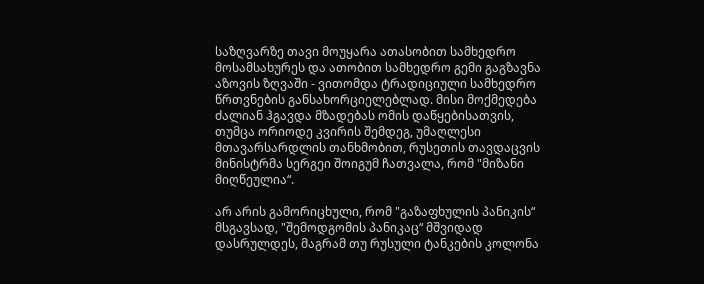საზღვარზე თავი მოუყარა ათასობით სამხედრო მოსამსახურეს და ათობით სამხედრო გემი გაგზავნა აზოვის ზღვაში - ვითომდა ტრადიციული სამხედრო წრთვნების განსახორციელებლად. მისი მოქმედება ძალიან ჰგავდა მზადებას ომის დაწყებისათვის, თუმცა ორიოდე კვირის შემდეგ, უმაღლესი მთავარსარდლის თანხმობით, რუსეთის თავდაცვის მინისტრმა სერგეი შოიგუმ ჩათვალა, რომ "მიზანი მიღწეულია“.

არ არის გამორიცხული, რომ "გაზაფხულის პანიკის“ მსგავსად, "შემოდგომის პანიკაც“ მშვიდად დასრულდეს, მაგრამ თუ რუსული ტანკების კოლონა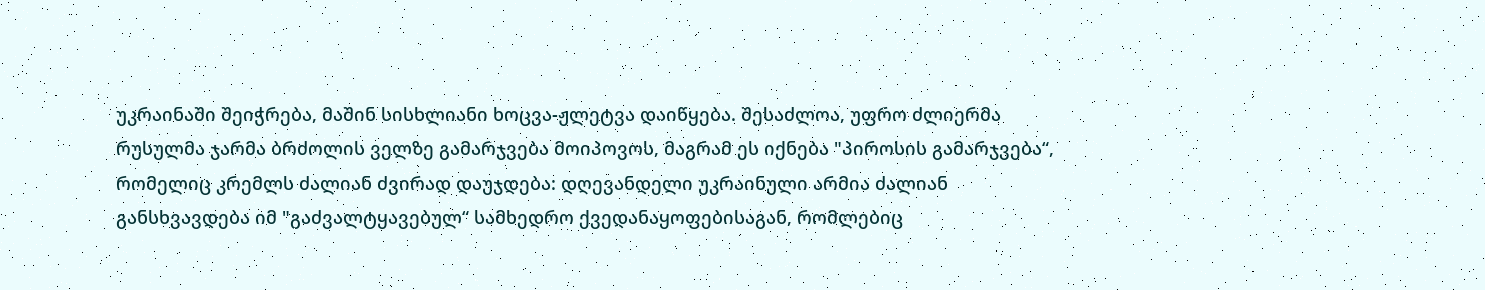უკრაინაში შეიჭრება, მაშინ სისხლიანი ხოცვა-ჟლეტვა დაიწყება. შესაძლოა, უფრო ძლიერმა რუსულმა ჯარმა ბრძოლის ველზე გამარჯვება მოიპოვოს, მაგრამ ეს იქნება "პიროსის გამარჯვება“, რომელიც კრემლს ძალიან ძვირად დაუჯდება: დღევანდელი უკრაინული არმია ძალიან განსხვავდება იმ "გაძვალტყავებულ“ სამხედრო ქვედანაყოფებისაგან, რომლებიც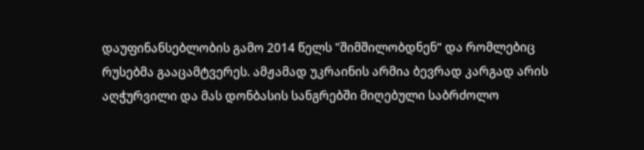დაუფინანსებლობის გამო 2014 წელს "შიმშილობდნენ“ და რომლებიც რუსებმა გააცამტვერეს. ამჟამად უკრაინის არმია ბევრად კარგად არის აღჭურვილი და მას დონბასის სანგრებში მიღებული საბრძოლო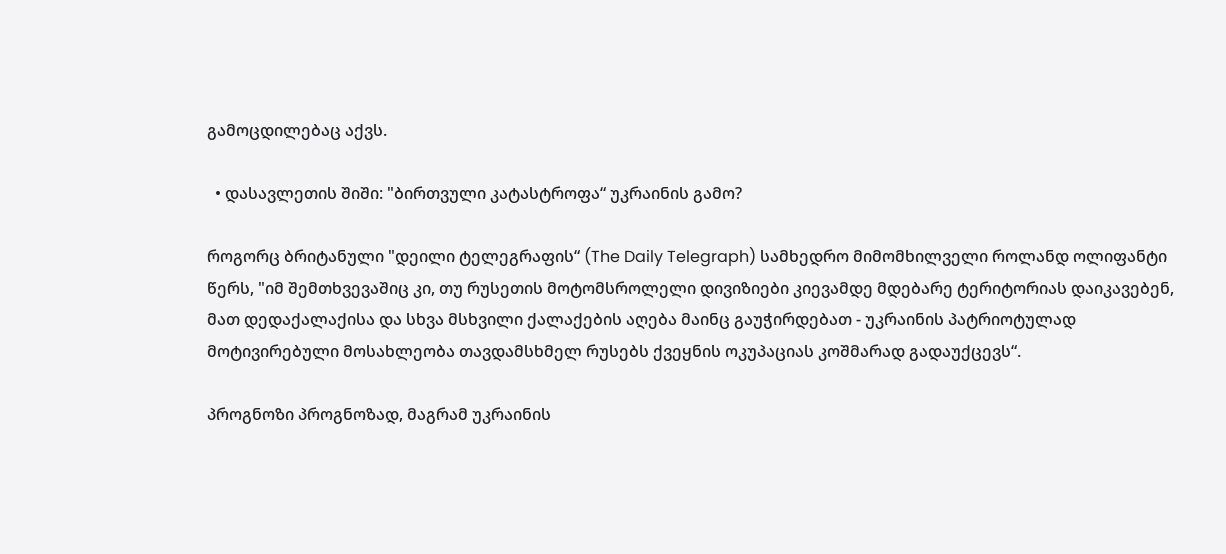გამოცდილებაც აქვს.

  • დასავლეთის შიში: "ბირთვული კატასტროფა“ უკრაინის გამო?

როგორც ბრიტანული "დეილი ტელეგრაფის“ (The Daily Telegraph) სამხედრო მიმომხილველი როლანდ ოლიფანტი წერს, "იმ შემთხვევაშიც კი, თუ რუსეთის მოტომსროლელი დივიზიები კიევამდე მდებარე ტერიტორიას დაიკავებენ, მათ დედაქალაქისა და სხვა მსხვილი ქალაქების აღება მაინც გაუჭირდებათ - უკრაინის პატრიოტულად მოტივირებული მოსახლეობა თავდამსხმელ რუსებს ქვეყნის ოკუპაციას კოშმარად გადაუქცევს“.

პროგნოზი პროგნოზად, მაგრამ უკრაინის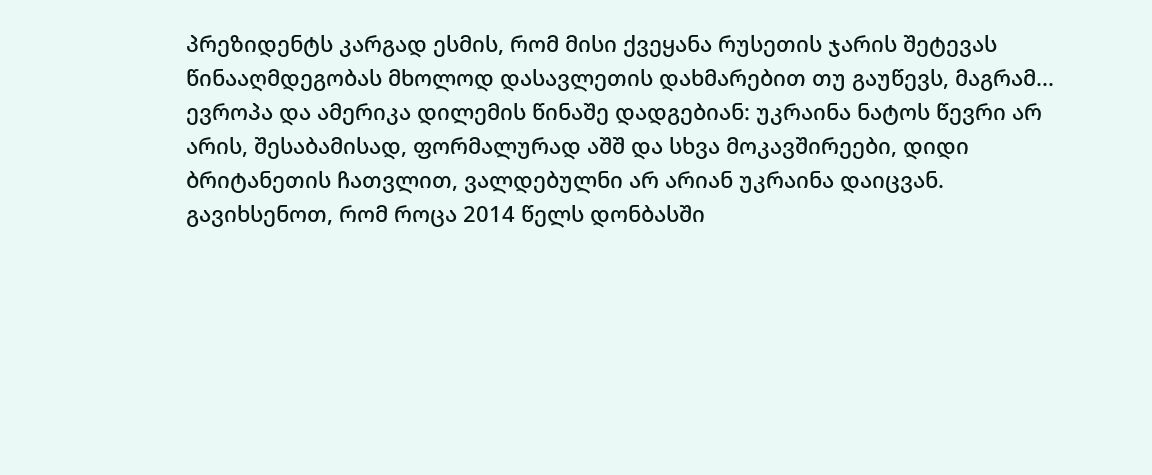პრეზიდენტს კარგად ესმის, რომ მისი ქვეყანა რუსეთის ჯარის შეტევას წინააღმდეგობას მხოლოდ დასავლეთის დახმარებით თუ გაუწევს, მაგრამ... ევროპა და ამერიკა დილემის წინაშე დადგებიან: უკრაინა ნატოს წევრი არ არის, შესაბამისად, ფორმალურად აშშ და სხვა მოკავშირეები, დიდი ბრიტანეთის ჩათვლით, ვალდებულნი არ არიან უკრაინა დაიცვან. გავიხსენოთ, რომ როცა 2014 წელს დონბასში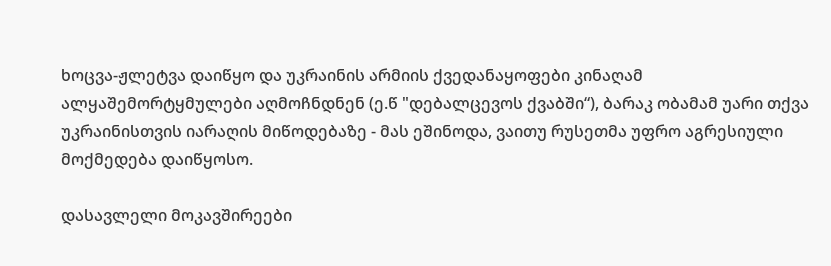ხოცვა-ჟლეტვა დაიწყო და უკრაინის არმიის ქვედანაყოფები კინაღამ ალყაშემორტყმულები აღმოჩნდნენ (ე.წ "დებალცევოს ქვაბში“), ბარაკ ობამამ უარი თქვა უკრაინისთვის იარაღის მიწოდებაზე - მას ეშინოდა, ვაითუ რუსეთმა უფრო აგრესიული მოქმედება დაიწყოსო.

დასავლელი მოკავშირეები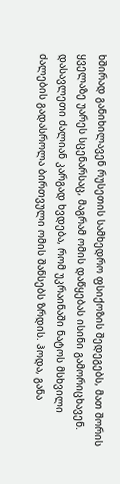ხშირად განიხილავენ რუსეთის სამხედრო ფსიქოზის შედეგებს, მათ შორის ყველაზე უარეს სცენარსაც, მაგრამ ომის დაწყებას ისინი გამორიცხავენ. დასავლეთი ძალიან კარგად ხვდება, რომ უკრაინაში ნატოს მსხვილი ძალების გადასროლა ბირთვული ომის შანსებს ზრდის. ჰოდა, განა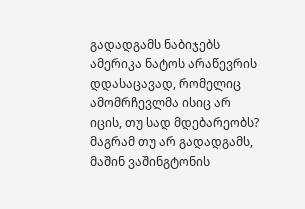გადადგამს ნაბიჯებს ამერიკა ნატოს არაწევრის დდასაცავად, რომელიც ამომრჩევლმა ისიც არ იცის, თუ სად მდებარეობს? მაგრამ თუ არ გადადგამს, მაშინ ვაშინგტონის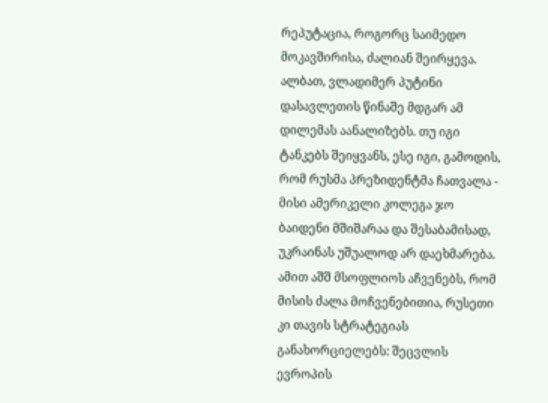რეპუტაცია, როგორც საიმედო მოკავშირისა, ძალიან შეირყევა. ალბათ, ვლადიმერ პუტინი დასავლეთის წინაშე მდგარ ამ დილემას აანალიზებს. თუ იგი ტანკებს შეიყვანს, ესე იგი, გამოდის, რომ რუსმა პრეზიდენტმა ჩათვალა - მისი ამერიკელი კოლეგა ჯო ბაიდენი მშიშარაა და შესაბამისად, უკრაინას უშუალოდ არ დაეხმარება. ამით აშშ მსოფლიოს აჩვენებს, რომ მისის ძალა მოჩვენებითია, რუსეთი კი თავის სტრატეგიას განახორციელებს: შეცვლის ევროპის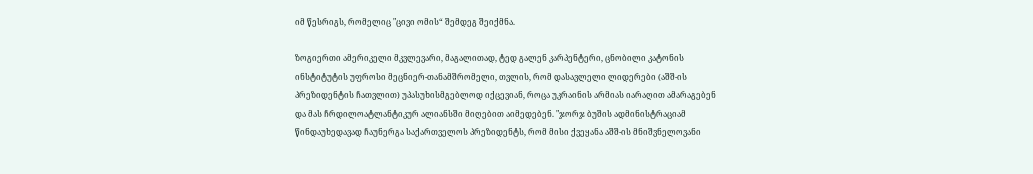იმ წესრიგს, რომელიც "ცივი ომის“ შემდეგ შეიქმნა.

ზოგიერთი ამერიკელი მკვლევარი, მაგალითად, ტედ გალენ კარპენტერი, ცნობილი კატონის ინსტიტუტის უფროსი მეცნიერ-თანამშრომელი, თვლის, რომ დასავლელი ლიდერები (აშშ-ის პრეზიდენტის ჩათვლით) უპასუხისმგებლოდ იქცევიან, როცა უკრაინის არმიას იარაღით ამარაგებენ და მას ჩრდილოატლანტიკურ ალიანსში მიღებით აიმედებენ. "ჯორჯ ბუშის ადმინისტრაციამ წინდაუხედავად ჩაუნერგა საქართველოს პრეზიდენტს, რომ მისი ქვეყანა აშშ-ის მნიშვნელოვანი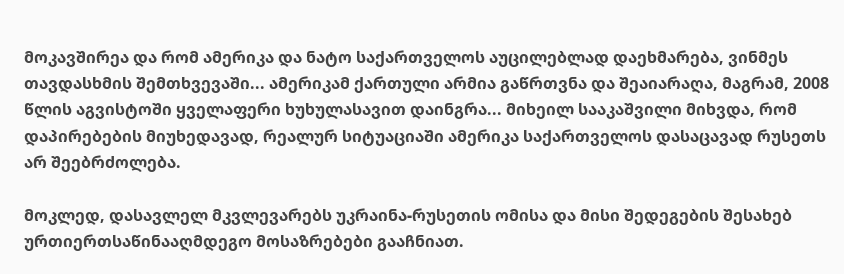მოკავშირეა და რომ ამერიკა და ნატო საქართველოს აუცილებლად დაეხმარება, ვინმეს თავდასხმის შემთხვევაში... ამერიკამ ქართული არმია გაწრთვნა და შეაიარაღა, მაგრამ, 2008 წლის აგვისტოში ყველაფერი ხუხულასავით დაინგრა... მიხეილ სააკაშვილი მიხვდა, რომ დაპირებების მიუხედავად, რეალურ სიტუაციაში ამერიკა საქართველოს დასაცავად რუსეთს არ შეებრძოლება.

მოკლედ, დასავლელ მკვლევარებს უკრაინა-რუსეთის ომისა და მისი შედეგების შესახებ ურთიერთსაწინააღმდეგო მოსაზრებები გააჩნიათ.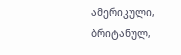ამერიკული, ბრიტანულ,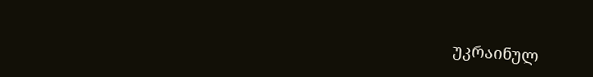უკრაინულ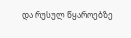და რუსულ წყაროებზე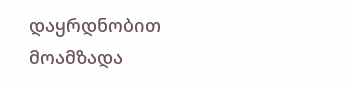დაყრდნობით მოამზადა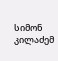სიმონ კილაძემ